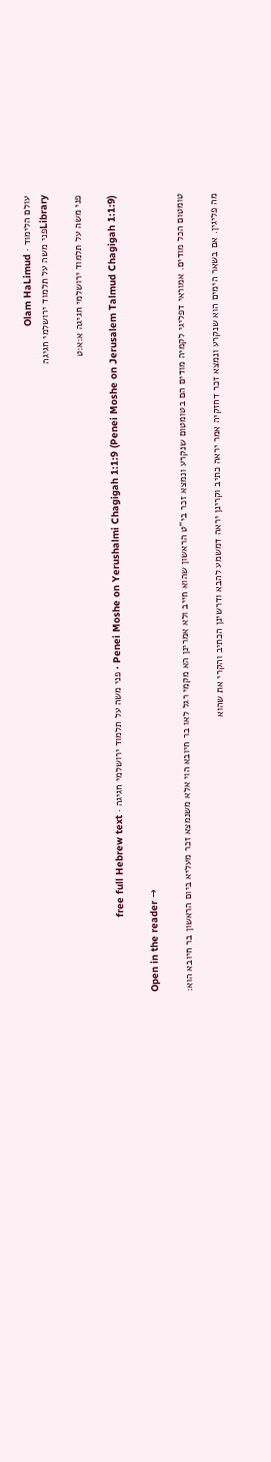עולם הלימוד · Olam HaLimud
Libraryפני משה על תלמוד ירושלמי חגיגה

פני משה על תלמוד ירושלמי חגיגה א:א:ט

Penei Moshe on Yerushalmi Chagigah 1:1:9 (Penei Moshe on Jerusalem Talmud Chagigah 1:1:9) · פני משה על תלמוד ירושלמי חגיגה · free full Hebrew text

Open in the reader →

טומטום הכל מודים. אמוראי דפליגי לקמיה מודים הם בטומטום שנקרע ונמצא זכר בי"ט הראשון שהוא חייב ולא אמרינן הא מקמי רגל לאו בר חיובא הוי אלא משנמצא זכר מעליא ביום הראשון בר חיובא הוא:

מה פליגין. אם בשאר הימים הוא שנקרע ונמצא זכר דחזקיה אמר יראה כתיב וקרינן יראה דמשמע להבא ודרשינן הכתיב והקרי את שהוא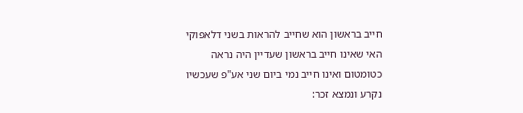חייב בראשון הוא שחייב להראות בשני דלאפוקי האי שאינו חייב בראשון שעדיין היה נראה כטומטום ואינו חייב נמי ביום שני אע"פ שעכשיו נקרע ונמצא זכר: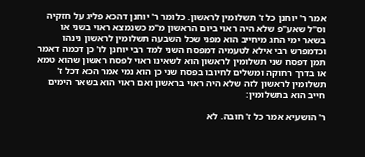אמר ר' יוחנן כל ז' תשלומין לראשון. כלומר ר' יוחנן דהכא פליג על חזקיה וס"ל שאע"פ שלא היה ראוי ביום הראשון מ"מ כשנמצא ראוי בשני או בשאר ימי החג מיחייב הוא מפני שכל השבעה תשלומין לראשון נינהו וכדמפרש רבי אילא לטעמיה דמפסח השני למד רבי יוחנן לו' כן דכמה דאמר תמן דפסח שני תשלומין לראשון הוא לשאינו ראוי לפסח ראשון שהוא טמא או בדרך רחוקה ומשלים לחיובו בפסח שני כן הוא נמי אמר הכא דכל ז' תשלומין לראשון לזה שלא היה ראוי בראשון ואם ראוי הוא בשאר הימים חייב הוא בתשלומין:

ר' הושעיא אמר כל ז' חובה. לא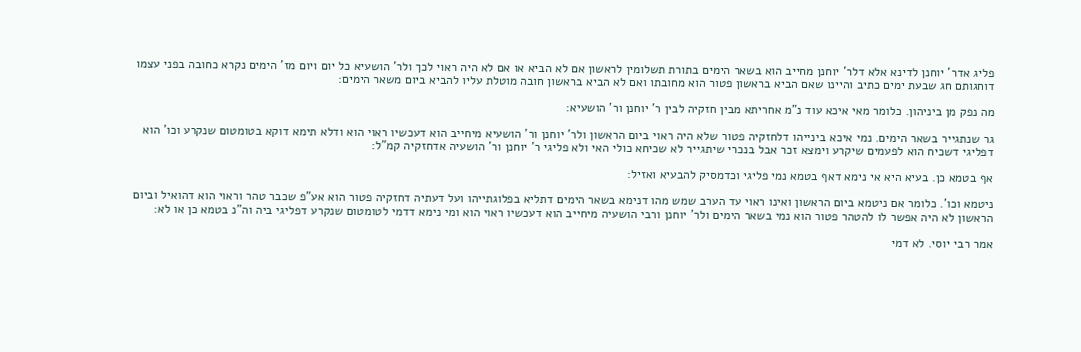פליג אדר' יוחנן לדינא אלא דלר' יוחנן מחייב הוא בשאר הימים בתורת תשלומין לראשון אם לא הביא או אם לא היה ראוי לכך ולר' הושעיא כל יום ויום מז' הימים נקרא כחובה בפני עצמו דוחגותם חג שבעת ימים כתיב והיינו שאם הביא בראשון פטור הוא מחובתו ואם לא הביא בראשון חובה מוטלת עליו להביא ביום משאר הימים:

מה נפק מן ביניהון. כלומר מאי איכא עוד נ"מ אחריתא מבין חזקיה לבין ר' יוחנן ור' הושעיא:

גר שנתגייר בשאר הימים. נמי איכא בינייהו דלחזקיה פטור שלא היה ראוי ביום הראשון ולר' יוחנן ור' הושעיא מיחייב הוא דעכשיו ראוי הוא ודלא תימא דוקא בטומטום שנקרע וכו' הוא דפליגי דשכיח הוא לפעמים שיקרע וימצא זכר אבל בנכרי שיתגייר לא שכיחא כולי האי ולא פליגי ר' יוחנן ור' הושעיה אדחזקיה קמ"ל:

אף בטמא כן. בעיא היא אי נימא דאף בטמא נמי פליגי וכדמסיק להבעיא ואזיל:

ניטמא וכו'. כלומר אם ניטמא ביום הראשון ואינו ראוי עד הערב שמש מהו דנימא בשאר הימים דתליא בפלוגתייהו ועל דעתיה דחזקיה פטור הוא אע"פ שכבר טהר וראוי הוא דהואיל וביום הראשון לא היה אפשר לו להטהר פטור הוא נמי בשאר הימים ולר' יוחנן ורבי הושעיה מיחייב הוא דעכשיו ראוי הוא ומי נימא דדמי לטומטום שנקרע דפליגי ביה וה"נ בטמא כן או לא:

אמר רבי יוסי. לא דמי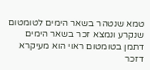טמא שנטהר בשאר הימים לטומטום שנקרע ונמצא זכר בשאר הימים דתמן בטומטום ראוי הוא מעיקרא דזכר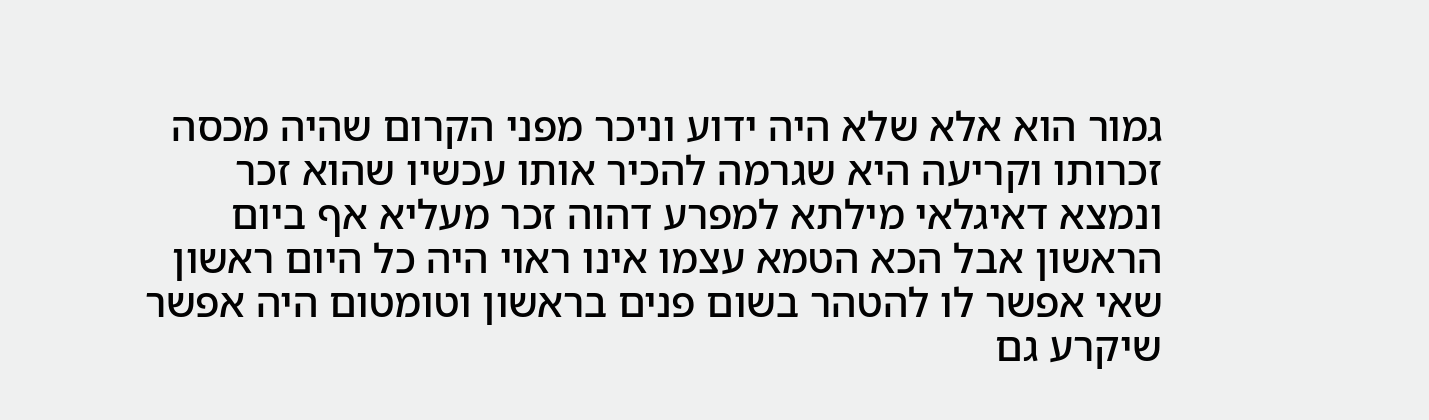גמור הוא אלא שלא היה ידוע וניכר מפני הקרום שהיה מכסה זכרותו וקריעה היא שגרמה להכיר אותו עכשיו שהוא זכר ונמצא דאיגלאי מילתא למפרע דהוה זכר מעליא אף ביום הראשון אבל הכא הטמא עצמו אינו ראוי היה כל היום ראשון שאי אפשר לו להטהר בשום פנים בראשון וטומטום היה אפשר שיקרע גם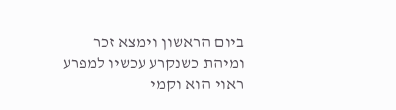ביום הראשון וימצא זכר ומיהת כשנקרע עכשיו למפרע ראוי הוא וקמי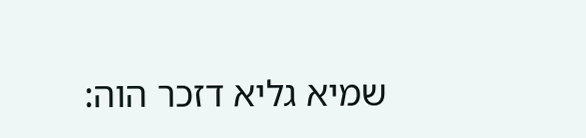שמיא גליא דזכר הוה: